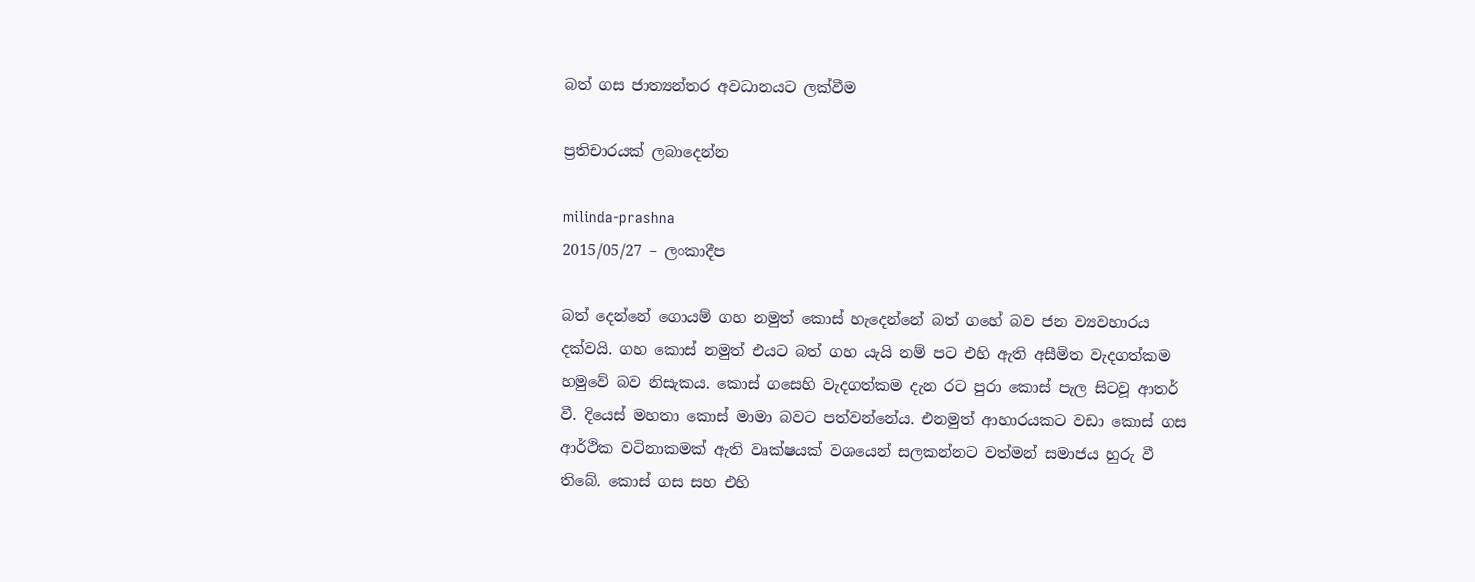බත් ගස ජාත්‍යන්තර අවධානයට ලක්වීම

ප්‍රතිචාරයක් ලබාදෙන්න

milinda-prashna
2015/05/27 – ලංකාදීප

බත් දෙන්නේ ගොයම් ගහ නමුත් කොස් හැදෙන්නේ බත් ගහේ බව ජන ව්‍යවහාරය දක්වයි. ගහ කොස් නමුත් එයට බත් ගහ යැයි නම් පට එහි ඇති අසීමිත වැදගත්කම හමුවේ බව නිසැකය. කොස් ගසෙහි වැදගත්කම දැන රට පුරා කොස් පැල සිටවූ ආතර් වී. දියෙස් මහතා කොස් මාමා බවට පත්වන්නේය. එනමුත් ආහාරයකට වඩා කොස් ගස ආර්ථික වටිනාකමක් ඇති වෘක්ෂයක් වශයෙන් සලකන්නට වත්මන් සමාජය හුරු වී තිබේ. කොස් ගස සහ එහි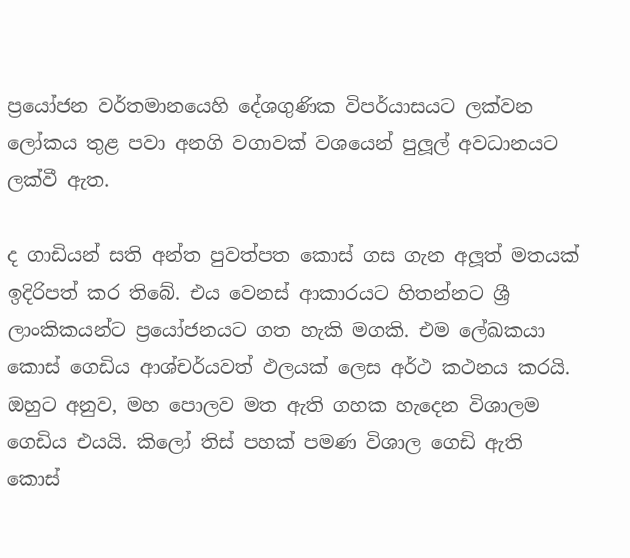ප්‍රයෝජන වර්තමානයෙහි දේශගුණික විපර්යාසයට ලක්වන ලෝකය තුළ පවා අනගි වගාවක් වශයෙන් පුලූල් අවධානයට ලක්වී ඇත.

ද ගාඩියන් සති අන්ත පුවත්පත කොස් ගස ගැන අලූත් මතයක් ඉදිරිපත් කර තිබේ. එය වෙනස් ආකාරයට හිතන්නට ශ්‍රී ලාංකිකයන්ට ප්‍රයෝජනයට ගත හැකි මගකි. එම ලේඛකයා කොස් ගෙඩිය ආශ්චර්යවත් ඵලයක් ලෙස අර්ථ කථනය කරයි. ඔහුට අනුව, මහ පොලව මත ඇති ගහක හැදෙන විශාලම ගෙඩිය එයයි. කිලෝ තිස් පහක් පමණ විශාල ගෙඩි ඇති කොස්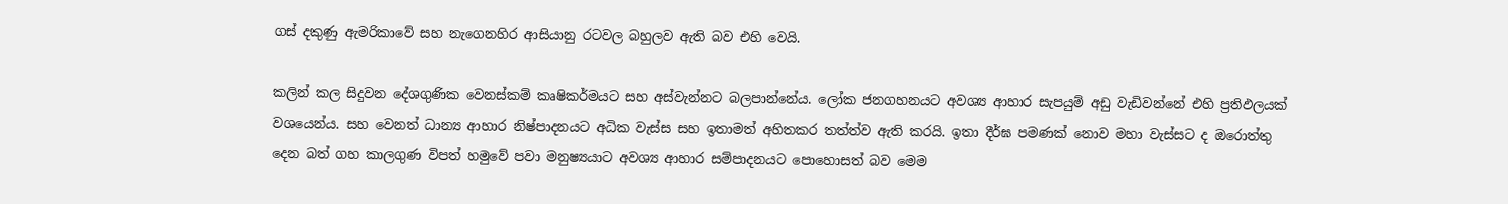ගස් දකුණු ඇමරිකාවේ සහ නැගෙනහිර ආසියානු රටවල බහුලව ඇති බව එහි වෙයි.

කලින් කල සිදුවන දේශගුණික වෙනස්කම් කෘෂිකර්මයට සහ අස්වැන්නට බලපාන්නේය. ලෝක ජනගහනයට අවශ්‍ය ආහාර සැපයුම් අඩු වැඩිවන්නේ එහි ප්‍රතිඵලයක් වශයෙන්ය. සහ වෙනත් ධාන්‍ය ආහාර නිෂ්පාදනයට අධික වැස්ස සහ ඉතාමත් අහිතකර තත්ත්ව ඇති කරයි. ඉතා දීර්ඝ පමණක් නොව මහා වැස්සට ද ඔරොත්තු දෙන බත් ගහ කාලගුණ විපත් හමුවේ පවා මනුෂ්‍යයාට අවශ්‍ය ආහාර සම්පාදනයට පොහොසත් බව මෙම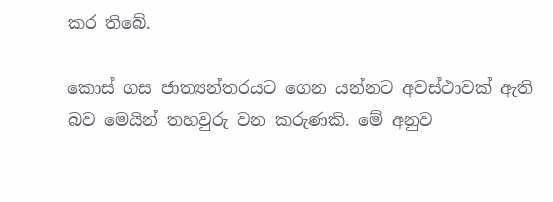කර තිබේ.

කොස් ගස ජාත්‍යන්තරයට ගෙන යන්නට අවස්ථාවක් ඇති බව මෙයින් තහවුරු වන කරුණකි. මේ අනුව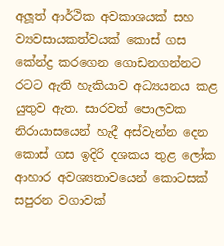අලූත් ආර්ථික අවකාශයක් සහ ව්‍යවසායකත්වයක් කොස් ගස කේන්ද්‍ර කරගෙන ගොඩනගන්නට රටට ඇති හැකියාව අධ්‍යයනය කළ යුතුව ඇත. සාරවත් පොලවක නිරායාසයෙන් හැදී අස්වැන්න දෙන කොස් ගස ඉදිරි දශකය තුළ ලෝක ආහාර අවශ්‍යතාවයෙන් කොටසක් සපුරන වගාවක්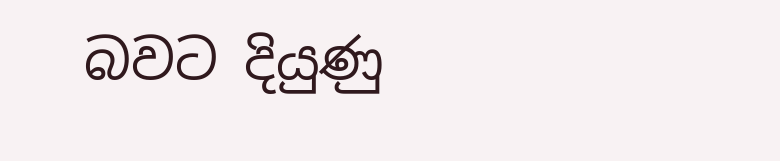බවට දියුණු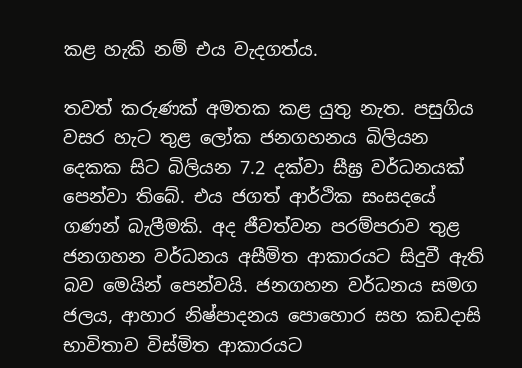කළ හැකි නම් එය වැදගත්ය.

තවත් කරුණක් අමතක කළ යුතු නැත. පසුගිය වසර හැට තුළ ලෝක ජනගහනය බිලියන දෙකක සිට බිලියන 7.2 දක්වා සීඝ්‍ර වර්ධනයක් පෙන්වා තිබේ. එය ජගත් ආර්ථික සංසදයේ ගණන් බැලීමකි. අද ජීවත්වන පරම්පරාව තුළ ජනගහන වර්ධනය අසීමිත ආකාරයට සිදුවී ඇති බව මෙයින් පෙන්වයි. ජනගහන වර්ධනය සමග ජලය, ආහාර නිෂ්පාදනය පොහොර සහ කඩදාසි භාවිතාව විස්මිත ආකාරයට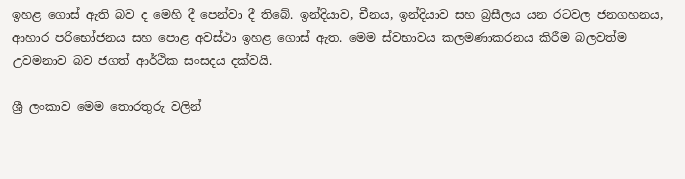ඉහළ ගොස් ඇති බව ද මෙහි දී පෙන්වා දී තිබේ. ඉන්දියාව, චීනය, ඉන්දියාව සහ බ්‍රසීලය යන රටවල ජනගහනය, ආහාර පරිභෝජනය සහ පොළ අවස්ථා ඉහළ ගොස් ඇත. මෙම ස්වභාවය කලමණාකරනය කිරීම බලවත්ම උවමනාව බව ජගත් ආර්ථික සංසදය දක්වයි.

ශ්‍රී ලංකාව මෙම තොරතුරු වලින්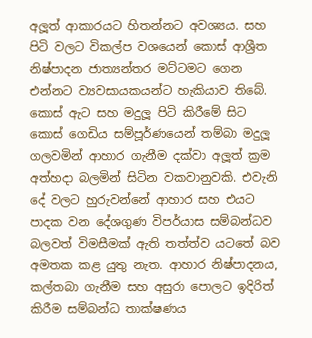අලූත් ආකාරයට හිතන්නට අවශ්‍යය. සහ පිටි වලට විකල්ප වශයෙන් කොස් ආශ්‍රීත නිෂ්පාදන ජාත්‍යන්තර මට්ටමට ගෙන එන්නට ව්‍යවසායකයන්ට හැකියාව තිබේ. කොස් ඇට සහ මදුලූ පිටි කිරීමේ සිට කොස් ගෙඩිය සම්පූර්ණයෙන් තම්බා මදුලූ ගලවමින් ආහාර ගැනීම දක්වා අලූත් ක්‍රම අත්හදා බලමින් සිටින වකවානුවකි. එවැනි දේ වලට හුරුවන්නේ ආහාර සහ එයට පාදක වන දේශගුණ විපර්යාස සම්බන්ධව බලවත් විමසීමක් ඇති තත්ත්ව යටතේ බව අමතක කළ යුතු නැත. ආහාර නිෂ්පාදනය, කල්තබා ගැනීම සහ අසුරා පොලට ඉදිරිත් කිරීම සම්බන්ධ තාක්ෂණය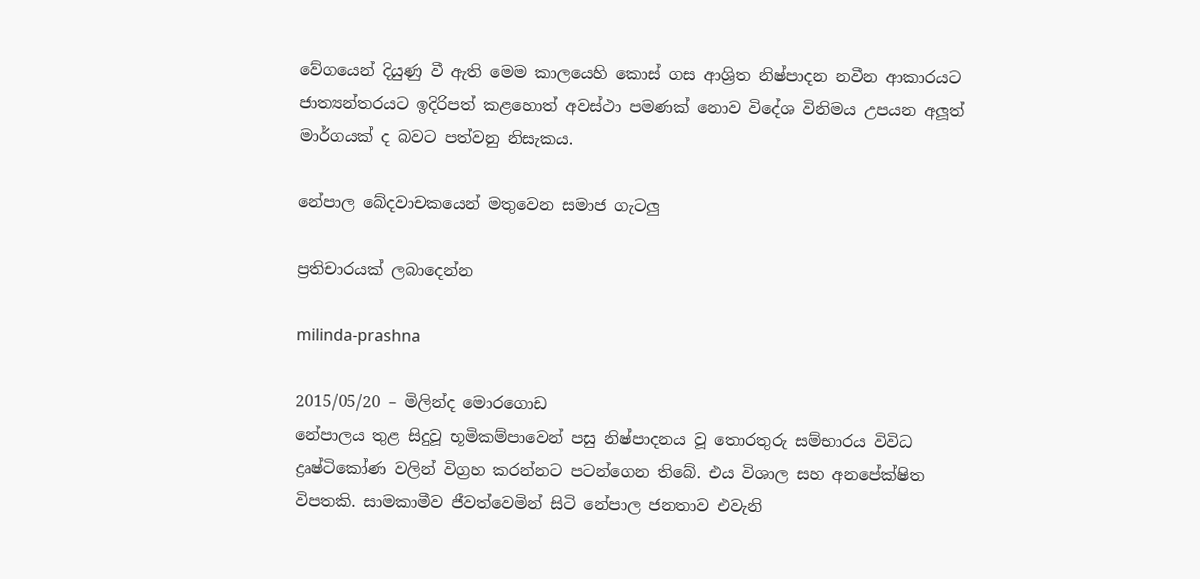වේගයෙන් දියුණු වී ඇති මෙම කාලයෙහි කොස් ගස ආශ්‍රිත නිෂ්පාදන නවීන ආකාරයට ජාත්‍යන්තරයට ඉදිරිපත් කළහොත් අවස්ථා පමණක් නොව විදේශ විනිමය උපයන අලූත් මාර්ගයක් ද බවට පත්වනු නිසැකය.

නේපාල බේදවාචකයෙන් මතුවෙන සමාජ ගැටලු

ප්‍රතිචාරයක් ලබාදෙන්න

milinda-prashna

2015/05/20 – මිලින්ද මොරගොඩ
නේපාලය තුළ සිදුවූ භූමිකම්පාවෙන් පසු නිෂ්පාදනය වූ තොරතුරු සම්භාරය විවිධ ද්‍රෘෂ්ටිකෝණ වලින් විග්‍රහ කරන්නට පටන්ගෙන තිබේ. එය විශාල සහ අනපේක්ෂිත විපතකි. සාමකාමීව ජීවත්වෙමින් සිටි නේපාල ජනතාව එවැනි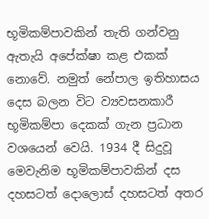භූමිකම්පාවකින් තැති ගන්වනු ඇතැයි අපේක්ෂා කළ එකක් නොවේ. නමුත් නේපාල ඉතිහාසය දෙස බලන විට ව්‍යවසනකාරී භූමිකම්පා දෙකක් ගැන ප්‍රධාන වශයෙන් වෙයි. 1934 දී සිදුවූ මෙවැනිම භූමිකම්පාවකින් දස දහසටත් දොලොස් දහසටත් අතර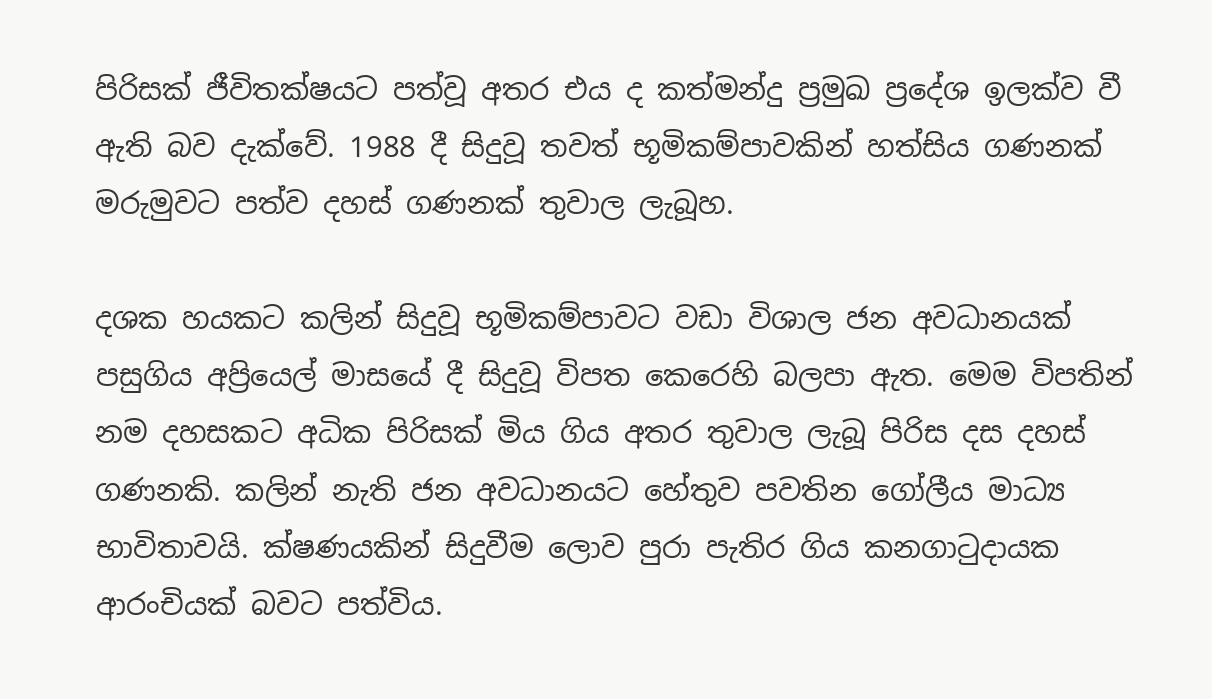පිරිසක් ජීවිතක්ෂයට පත්වූ අතර එය ද කත්මන්දු ප්‍රමුඛ ප්‍රදේශ ඉලක්ව වී ඇති බව දැක්වේ. 1988 දී සිදුවූ තවත් භූමිකම්පාවකින් හත්සිය ගණනක් මරුමුවට පත්ව දහස් ගණනක් තුවාල ලැබූහ.

දශක හයකට කලින් සිදුවූ භූමිකම්පාවට වඩා විශාල ජන අවධානයක් පසුගිය අප්‍රියෙල් මාසයේ දී සිදුවූ විපත කෙරෙහි බලපා ඇත. මෙම විපතින් නම දහසකට අධික පිරිසක් මිය ගිය අතර තුවාල ලැබූ පිරිස දස දහස් ගණනකි. කලින් නැති ජන අවධානයට හේතුව පවතින ගෝලීය මාධ්‍ය භාවිතාවයි. ක්ෂණයකින් සිදුවීම ලොව පුරා පැතිර ගිය කනගාටුදායක ආරංචියක් බවට පත්විය.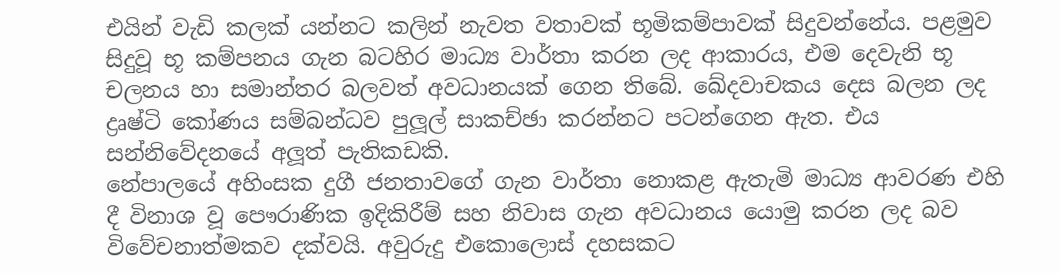එයින් වැඩි කලක් යන්නට කලින් නැවත වතාවක් භූමිකම්පාවක් සිදුවන්නේය. පළමුව සිදුවූ භූ කම්පනය ගැන බටහිර මාධ්‍ය වාර්තා කරන ලද ආකාරය, එම දෙවැනි භූ චලනය හා සමාන්තර බලවත් අවධානයක් ගෙන තිබේ. ඛේදවාචකය දෙස බලන ලද ද්‍රෘෂ්ටි කෝණය සම්බන්ධව පුලූල් සාකච්ඡා කරන්නට පටන්ගෙන ඇත. එය සන්නිවේදනයේ අලූත් පැතිකඩකි.
නේපාලයේ අහිංසක දුගී ජනතාවගේ ගැන වාර්තා නොකළ ඇතැමි මාධ්‍ය ආවරණ එහි දී විනාශ වූ පෞරාණික ඉදිකිරීම් සහ නිවාස ගැන අවධානය යොමු කරන ලද බව විවේචනාත්මකව දක්වයි. අවුරුදු එකොලොස් දහසකට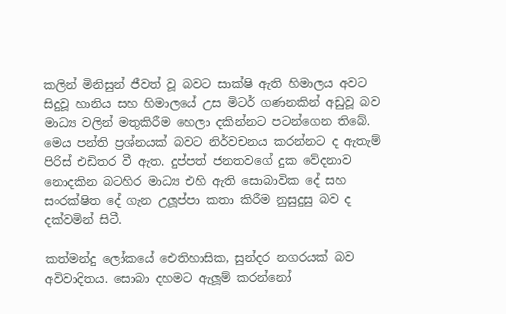කලින් මිනිසුන් ජීවත් වූ බවට සාක්ෂි ඇති හිමාලය අවට සිදුවූ හානිය සහ හිමාලයේ උස මිටර් ගණනකින් අඩුවූ බව මාධ්‍ය වලින් මතුකිරීම හෙලා දකින්නට පටන්ගෙන තිබේ. මෙය පන්ති ප්‍රශ්නයක් බවට නිර්වචනය කරන්නට ද ඇතැම් පිරිස් එඩිතර වී ඇත. දුප්පත් ජනතවගේ දුක වේදනාව නොදකින බටහිර මාධ්‍ය එහි ඇති සොබාවික දේ සහ සංරක්ෂිත දේ ගැන උලූප්පා කතා කිරීම නුසුදුසු බව ද දක්වමින් සිටී.

කත්මන්දු ලෝකයේ ඓතිහාසික, සුන්දර නගරයක් බව අවිවාදිතය. සොබා දහමට ඇලූම් කරන්නෝ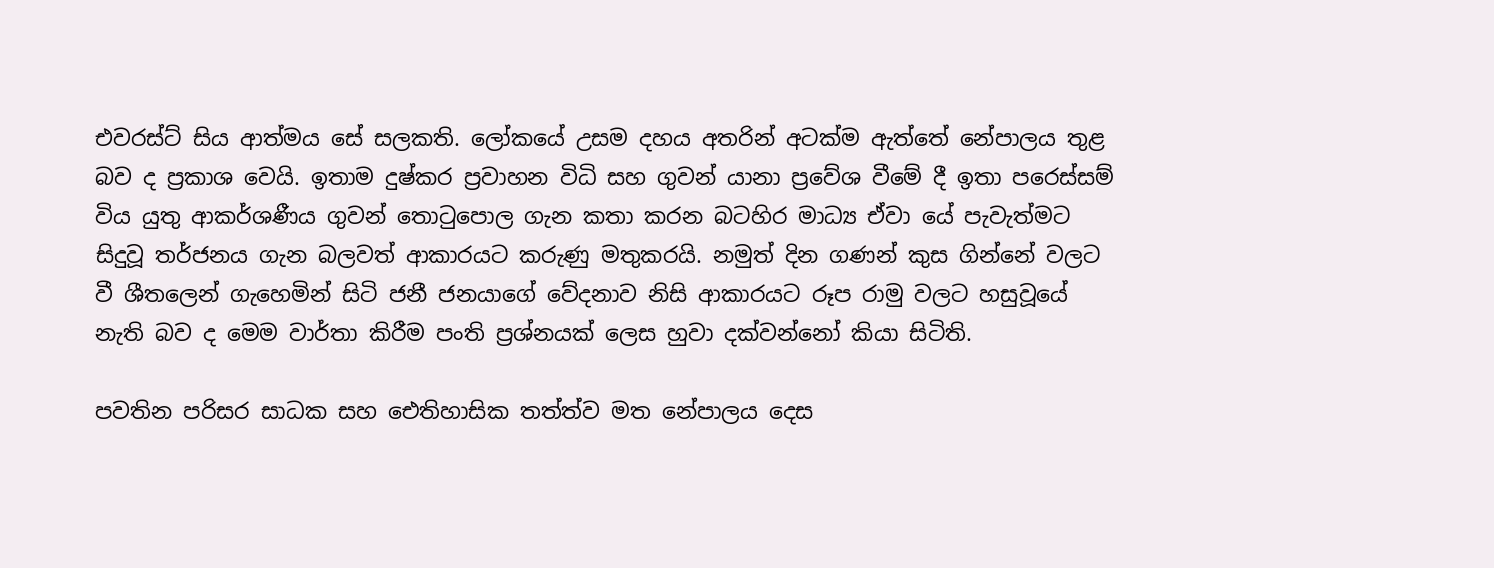එවරස්ට් සිය ආත්මය සේ සලකති. ලෝකයේ උසම දහය අතරින් අටක්ම ඇත්තේ නේපාලය තුළ බව ද ප්‍රකාශ වෙයි. ඉතාම දුෂ්කර ප්‍රවාහන විධි සහ ගුවන් යානා ප්‍රවේශ වීමේ දී ඉතා පරෙස්සම් විය යුතු ආකර්ශණීය ගුවන් තොටුපොල ගැන කතා කරන බටහිර මාධ්‍ය ඒවා යේ පැවැත්මට සිදුවූ තර්ජනය ගැන බලවත් ආකාරයට කරුණු මතුකරයි. නමුත් දින ගණන් කුස ගින්නේ වලට වී ශීතලෙන් ගැහෙමින් සිටි ජනී ජනයාගේ වේදනාව නිසි ආකාරයට රූප රාමු වලට හසුවූයේ නැති බව ද මෙම වාර්තා කිරීම පංති ප්‍රශ්නයක් ලෙස හුවා දක්වන්නෝ කියා සිටිති.

පවතින පරිසර සාධක සහ ඓතිහාසික තත්ත්ව මත නේපාලය දෙස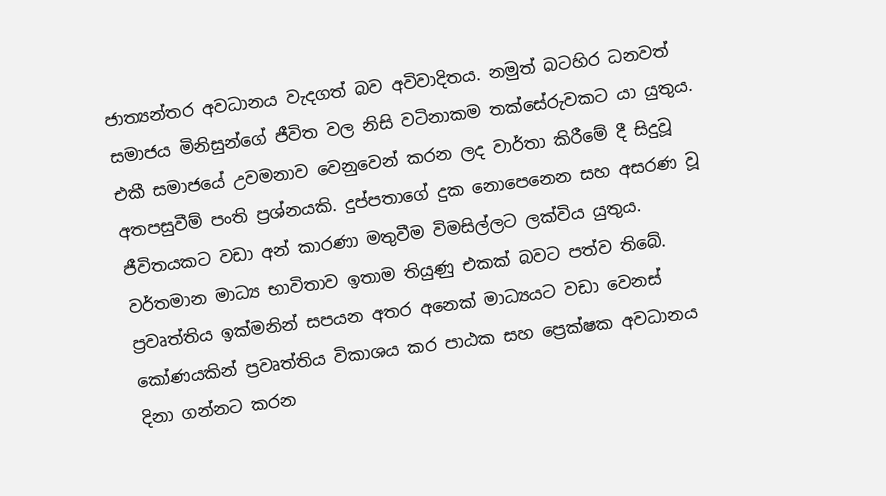ජාත්‍යන්තර අවධානය වැදගත් බව අවිවාදිතය. නමුත් බටහිර ධනවත් සමාජය මිනිසුන්ගේ ජීවිත වල නිසි වටිනාකම තක්සේරුවකට යා යුතුය. එකී සමාජයේ උවමනාව වෙනුවෙන් කරන ලද වාර්තා කිරීමේ දී සිදුවූ අතපසුවීම් පංති ප්‍රශ්නයකි. දුප්පතාගේ දුක නොපෙනෙන සහ අසරණ වූ ජීවිතයකට වඩා අන් කාරණා මතුවීම විමසිල්ලට ලක්විය යුතුය.
වර්තමාන මාධ්‍ය භාවිතාව ඉතාම තියුණු එකක් බවට පත්ව තිබේ. ප්‍රවෘත්තිය ඉක්මනින් සපයන අතර අනෙක් මාධ්‍යයට වඩා වෙනස් කෝණයකින් ප්‍රවෘත්තිය විකාශය කර පාඨක සහ ප්‍රෙක්ෂක අවධානය දිනා ගන්නට කරන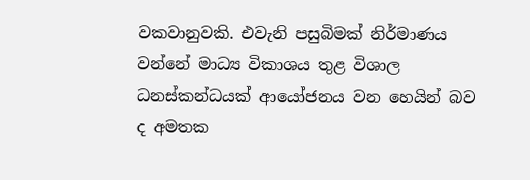වකවානුවකි. එවැනි පසුබිමක් නිර්මාණය වන්නේ මාධ්‍ය විකාශය තුළ විශාල ධනස්කන්ධයක් ආයෝජනය වන හෙයින් බව ද අමතක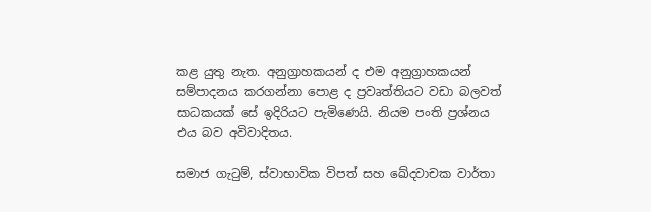කළ යුතු නැත. අනුග්‍රාහකයන් ද එම අනුග්‍රාහකයන් සම්පාදනය කරගන්නා පොළ ද ප්‍රවෘත්තියට වඩා බලවත් සාධකයක් සේ ඉදිරියට පැමිණෙයි. නියම පංති ප්‍රශ්නය එය බව අවිවාදිතය.

සමාජ ගැටුම්, ස්වාභාවික විපත් සහ ඛේදවාචක වාර්තා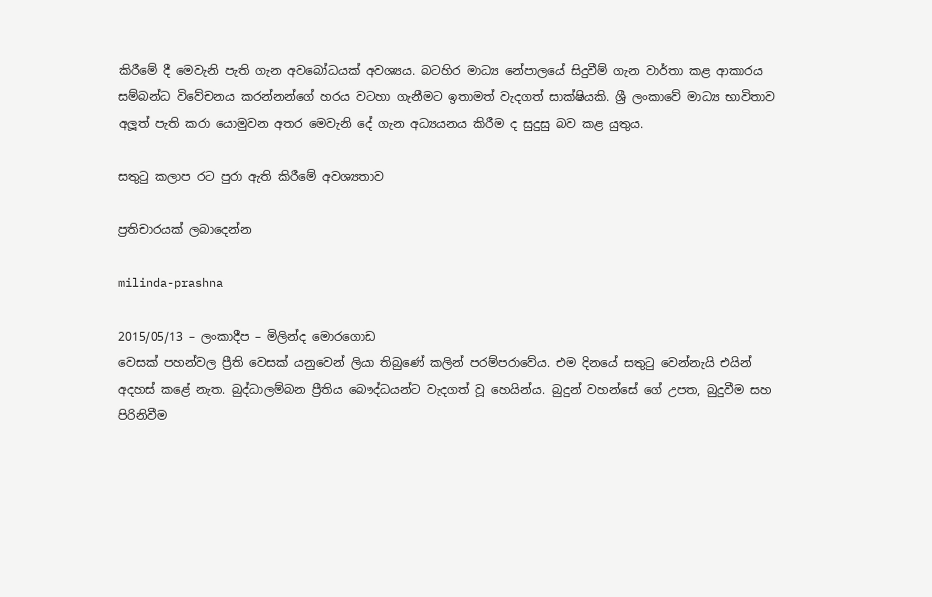කිරීමේ දී මෙවැනි පැති ගැන අවබෝධයක් අවශ්‍යය. බටහිර මාධ්‍ය නේපාලයේ සිදුවීම් ගැන වාර්තා කළ ආකාරය සම්බන්ධ විවේචනය කරන්නන්ගේ හරය වටහා ගැනීමට ඉතාමත් වැදගත් සාක්ෂියකි. ශ්‍රී ලංකාවේ මාධ්‍ය භාවිතාව අලූත් පැති කරා යොමුවන අතර මෙවැනි දේ ගැන අධ්‍යයනය කිරීම ද සුදුසු බව කළ යුතුය.

සතුටු කලාප රට පුරා ඇති කිරීමේ අවශ්‍යතාව

ප්‍රතිචාරයක් ලබාදෙන්න

milinda-prashna

2015/05/13 – ලංකාදීප – මිලින්ද මොරගොඩ
වෙසක් පහන්වල ප්‍රීති වෙසක් යනුවෙන් ලියා තිබුණේ කලින් පරම්පරාවේය. එම දිනයේ සතුටු වෙන්නැයි එයින් අදහස් කළේ නැත. බුද්ධාලම්බන ප්‍රීතිය බෞද්ධයන්ට වැදගත් වූ හෙයින්ය. බුදුන් වහන්සේ ගේ උපත, බුදුවීම සහ පිරිනිවීම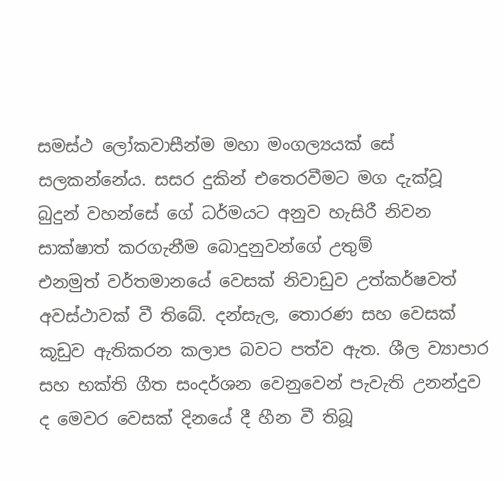සමස්ථ ලෝකවාසීන්ම මහා මංගල්‍යයක් සේ සලකන්නේය. සසර දුකින් එතෙරවීමට මග දැක්වූ බුදුන් වහන්සේ ගේ ධර්මයට අනුව හැසිරී නිවන සාක්ෂාත් කරගැනීම බොදුනුවන්ගේ උතුම්
එනමුත් වර්තමානයේ වෙසක් නිවාඩුව උත්කර්ෂවත් අවස්ථාවක් වී තිබේ. දන්සැල, තොරණ සහ වෙසක් කූඩුව ඇතිකරන කලාප බවට පත්ව ඇත. ශීල ව්‍යාපාර සහ භක්ති ගීත සංදර්ශන වෙනුවෙන් පැවැති උනන්දුව ද මෙවර වෙසක් දිනයේ දී හීන වී තිබූ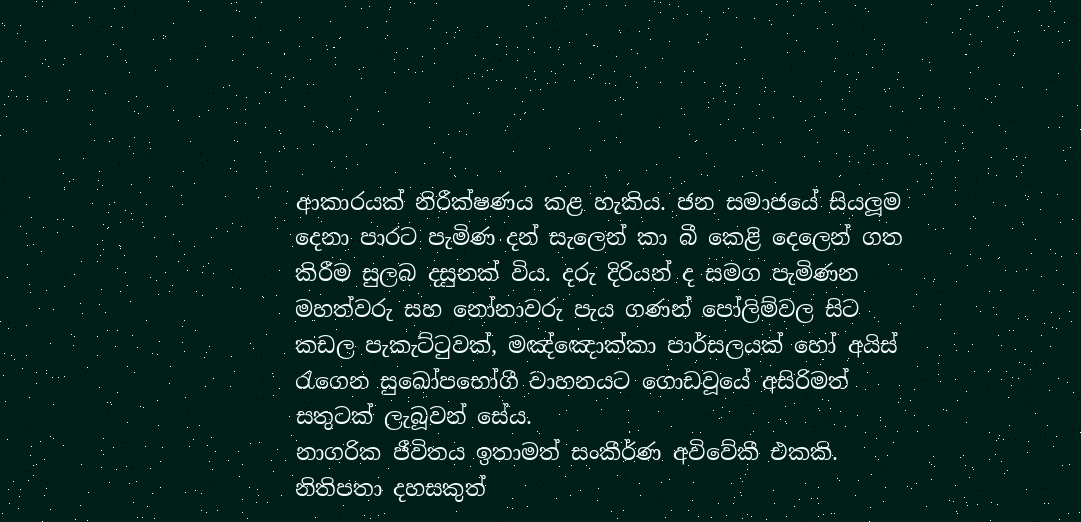ආකාරයක් නිරීක්ෂණය කළ හැකිය. ජන සමාජයේ සියලූම දෙනා පාරට පැමිණ දන් සැලෙන් කා බී කෙළි දෙලෙන් ගත කිරීම සුලබ දසුනක් විය. දරු දිරියන් ද සමග පැමිණන මහත්වරු සහ නෝනාවරු පැය ගණන් පෝලිම්වල සිට කඩල පැකැට්ටුවක්, මඤ්ඤොක්කා පාර්සලයක් හෝ අයිස් රැගෙන සුඛෝපභෝගී වාහනයට ගොඩවූයේ අසිරිමත් සතුටක් ලැබූවන් සේය.
නාගරික ජීවිතය ඉතාමත් සංකීර්ණ අවිවේකී එකකි. නිතිපතා දහසකුත්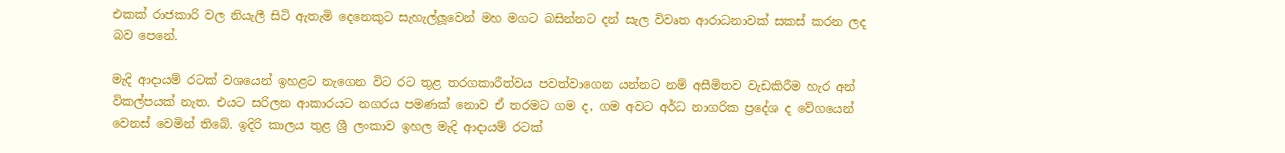එකක් රාජකාරි වල නියැලී සිටි ඇතැමි දෙනෙකුට සැහැල්ලූවෙන් මහ මගට බසින්නට දන් සැල විවෘත ආරාධනාවක් සකස් කරන ලද බව පෙනේ.

මැදි ආදායම් රටක් වශයෙන් ඉහළට නැගෙන විට රට තුළ තරගකාරීත්වය පවත්වාගෙන යන්නට නම් අසීමිතව වැඩකිරීම හැර අන් විකල්පයක් නැත. එයට සරිලන ආකාරයට නගරය පමණක් නොව ඒ තරමට ගම ද, ගම අවට අර්ධ නාගරික ප්‍රදේශ ද වේගයෙන් වෙනස් වෙමින් තිබේ. ඉදිරි කාලය තුළ ශ්‍රී ලංකාව ඉහල මැදි ආදායම් රටක්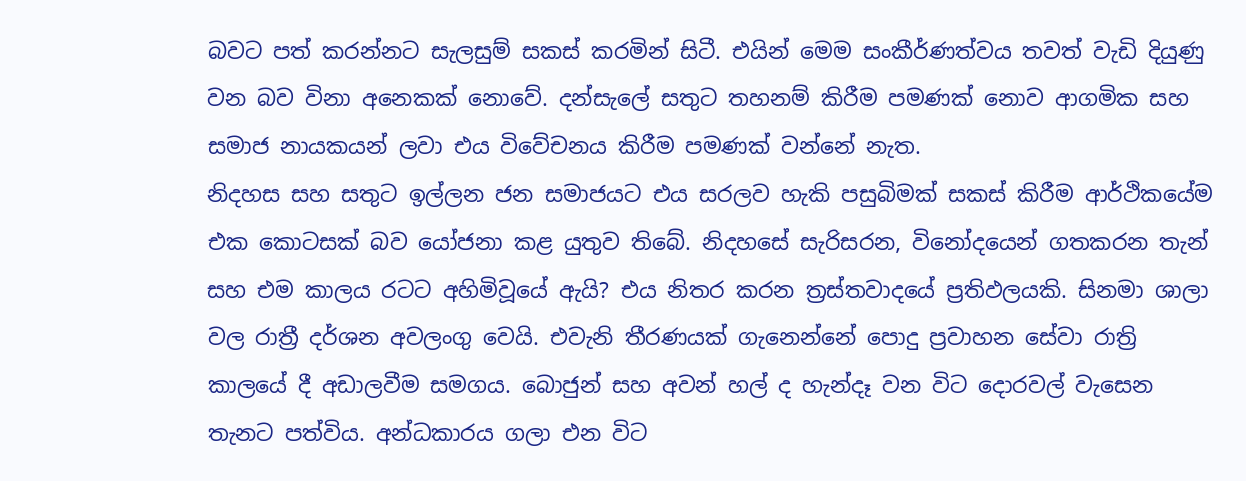බවට පත් කරන්නට සැලසුම් සකස් කරමින් සිටී. එයින් මෙම සංකීර්ණත්වය තවත් වැඩි දියුණු වන බව විනා අනෙකක් නොවේ. දන්සැලේ සතුට තහනම් කිරීම පමණක් නොව ආගමික සහ සමාජ නායකයන් ලවා එය විවේචනය කිරීම පමණක් වන්නේ නැත.
නිදහස සහ සතුට ඉල්ලන ජන සමාජයට එය සරලව හැකි පසුබිමක් සකස් කිරීම ආර්ථිකයේම එක කොටසක් බව යෝජනා කළ යුතුව තිබේ. නිදහසේ සැරිසරන, විනෝදයෙන් ගතකරන තැන් සහ එම කාලය රටට අහිමිවූයේ ඇයි? එය නිතර කරන ත්‍රස්තවාදයේ ප්‍රතිඵලයකි. සිනමා ශාලා වල රාත්‍රී දර්ශන අවලංගු වෙයි. එවැනි තීරණයක් ගැනෙන්නේ පොදු ප්‍රවාහන සේවා රාත්‍රි කාලයේ දී අඩාලවීම සමගය. බොජුන් සහ අවන් හල් ද හැන්දෑ වන විට දොරවල් වැසෙන තැනට පත්විය. අන්ධකාරය ගලා එන විට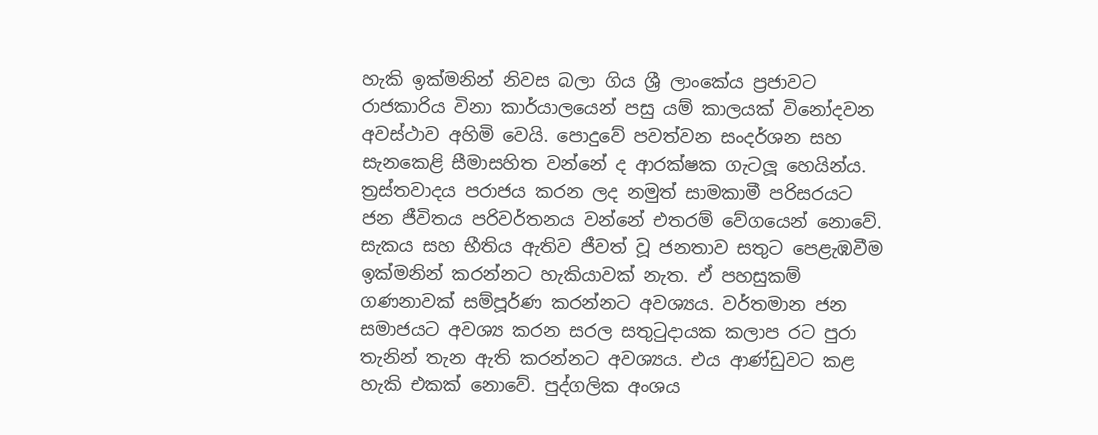හැකි ඉක්මනින් නිවස බලා ගිය ශ්‍රී ලාංකේය ප්‍රජාවට රාජකාරිය විනා කාර්යාලයෙන් පසු යම් කාලයක් විනෝදවන අවස්ථාව අහිමි වෙයි. පොදුවේ පවත්වන සංදර්ශන සහ සැනකෙළි සීමාසහිත වන්නේ ද ආරක්ෂක ගැටලූ හෙයින්ය.
ත්‍රස්තවාදය පරාජය කරන ලද නමුත් සාමකාමී පරිසරයට ජන ජීවිතය පරිවර්තනය වන්නේ එතරම් වේගයෙන් නොවේ. සැකය සහ භීතිය ඇතිව ජීවත් වූ ජනතාව සතුට පෙළැඹවීම ඉක්මනින් කරන්නට හැකියාවක් නැත. ඒ පහසුකම් ගණනාවක් සම්පූර්ණ කරන්නට අවශ්‍යය. වර්තමාන ජන සමාජයට අවශ්‍ය කරන සරල සතුටුදායක කලාප රට පුරා තැනින් තැන ඇති කරන්නට අවශ්‍යය. එය ආණ්ඩුවට කළ හැකි එකක් නොවේ. පුද්ගලික අංශය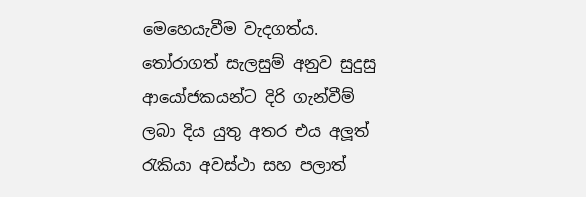මෙහෙයැවීම වැදගත්ය. තෝරාගත් සැලසුම් අනුව සුදුසු ආයෝජකයන්ට දිරි ගැන්වීම් ලබා දිය යුතු අතර එය අලූත් රැකියා අවස්ථා සහ පලාත්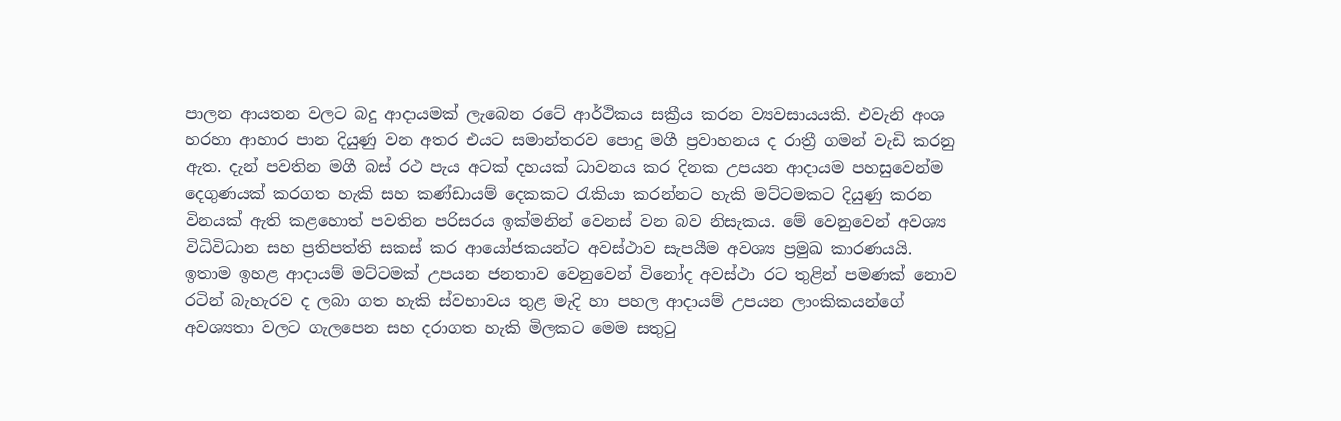පාලන ආයතන වලට බදු ආදායමක් ලැබෙන රටේ ආර්ථිකය සක්‍රීය කරන ව්‍යවසායයකි. එවැනි අංශ හරහා ආහාර පාන දියුණු වන අතර එයට සමාන්තරව පොදු මගී ප්‍රවාහනය ද රාත්‍රී ගමන් වැඩි කරනු ඇත. දැන් පවතින මගී බස් රථ පැය අටක් දහයක් ධාවනය කර දිනක උපයන ආදායම පහසුවෙන්ම දෙගුණයක් කරගත හැකි සහ කණ්ඩායම් දෙකකට රැකියා කරන්නට හැකි මට්ටමකට දියුණු කරන විනයක් ඇති කළහොත් පවතින පරිසරය ඉක්මනින් වෙනස් වන බව නිසැකය. මේ වෙනුවෙන් අවශ්‍ය විධිවිධාන සහ ප්‍රතිපත්ති සකස් කර ආයෝජකයන්ට අවස්ථාව සැපයීම අවශ්‍ය ප්‍රමුඛ කාරණයයි.
ඉතාම ඉහළ ආදායම් මට්ටමක් උපයන ජනතාව වෙනුවෙන් විනෝද අවස්ථා රට තුළින් පමණක් නොව රටින් බැහැරව ද ලබා ගත හැකි ස්වභාවය තුළ මැදි හා පහල ආදායම් උපයන ලාංකිකයන්ගේ අවශ්‍යතා වලට ගැලපෙන සහ දරාගත හැකි මිලකට මෙම සතුටු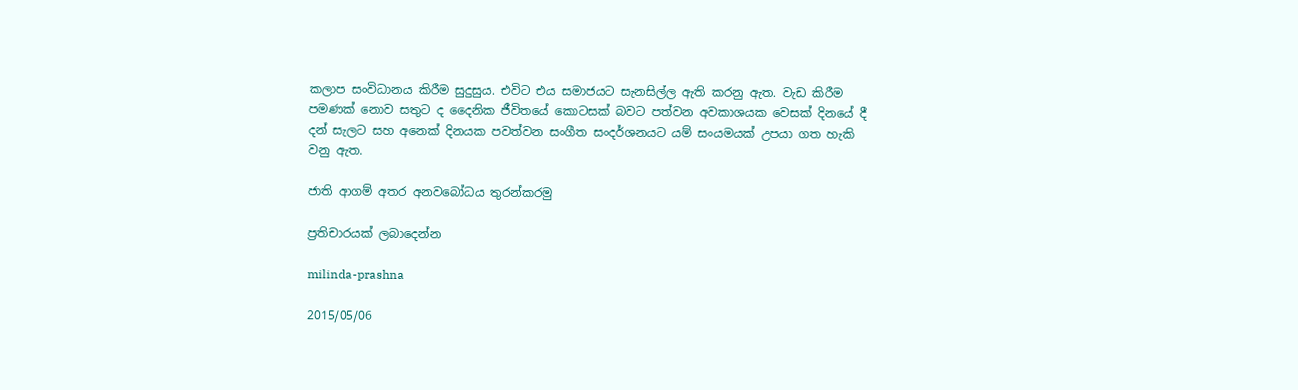කලාප සංවිධානය කිරීම සුදුසුය. එවිට එය සමාජයට සැනසිල්ල ඇති කරනු ඇත. වැඩ කිරීම පමණක් නොව සතුට ද දෛනික ජීවිතයේ කොටසක් බවට පත්වන අවකාශයක වෙසක් දිනයේ දී දන් සැලට සහ අනෙක් දිනයක පවත්වන සංගීත සංදර්ශනයට යම් සංයමයක් උපයා ගත හැකි වනු ඇත.

ජාති ආගම් අතර අනවබෝධය තුරන්කරමු

ප්‍රතිචාරයක් ලබාදෙන්න

milinda-prashna

2015/05/06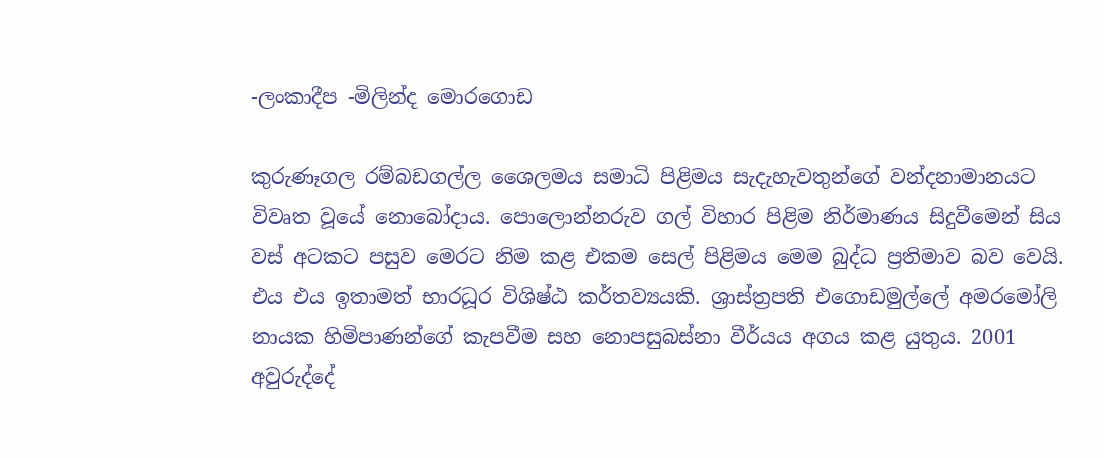-ලංකාදීප -මිලින්ද මොරගොඩ

කුරුණෑගල රම්බඩගල්ල ශෛලමය සමාධි පිළිමය සැදැහැවතුන්ගේ වන්දනාමානයට විවෘත වූයේ නොබෝදාය. පොලොන්නරුව ගල් විහාර පිළිම නිර්මාණය සිදුවීමෙන් සිය වස් අටකට පසුව මෙරට නිම කළ එකම සෙල් පිළිමය මෙම බුද්ධ ප්‍රතිමාව බව වෙයි. එය එය ඉතාමත් භාරධූර විශිෂ්ඨ කර්තව්‍යයකි. ශ්‍රාස්ත්‍රපති එගොඩමුල්ලේ අමරමෝලි නායක හිමිපාණන්ගේ කැපවීම සහ නොපසුබස්නා වීර්යය අගය කළ යුතුය. 2001 අවුරුද්දේ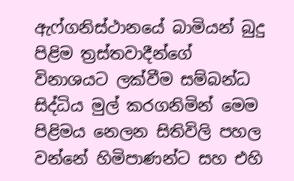ඇෆ්ගනිස්ථානයේ බාමියන් බුදු පිළිම ත්‍රස්තවාදීන්ගේ විනාශයට ලක්වීම සම්බන්ධ සිද්ධිය මුල් කරගනිමින් මෙම පිළිමය නෙලන සිතිවිලි පහල වන්නේ හිමිපාණන්ට සහ එහි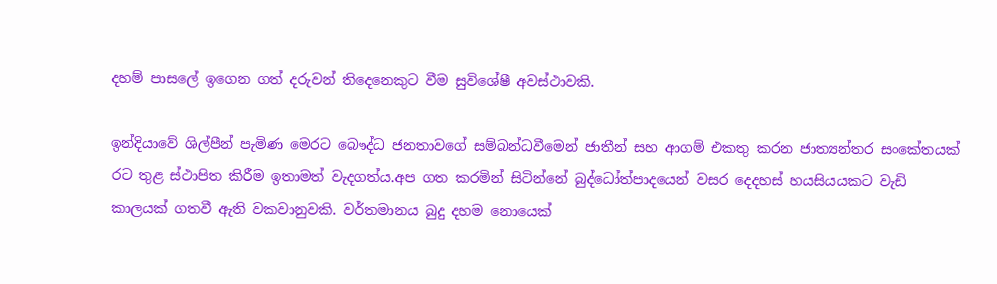දහම් පාසලේ ඉගෙන ගත් දරුවන් තිදෙනෙකුට වීම සුවිශේෂී අවස්ථාවකි.

ඉන්දියාවේ ශිල්පීන් පැමිණ මෙරට බෞද්ධ ජනතාවගේ සම්බන්ධවීමෙන් ජාතීන් සහ ආගම් එකතු කරන ජාත්‍යන්තර සංකේතයක් රට තුළ ස්ථාපිත කිරීම ඉතාමත් වැදගත්ය.අප ගත කරමින් සිටින්නේ බුද්ධෝත්පාදයෙන් වසර දෙදහස් හයසියයකට වැඩි කාලයක් ගතවී ඇති වකවානුවකි. වර්තමානය බුදු දහම නොයෙක්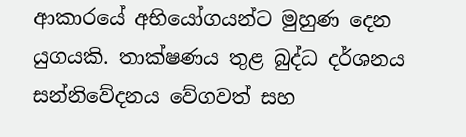ආකාරයේ අභියෝගයන්ට මුහුණ දෙන යුගයකි. තාක්ෂණය තුළ බුද්ධ දර්ශනය සන්නිවේදනය වේගවත් සහ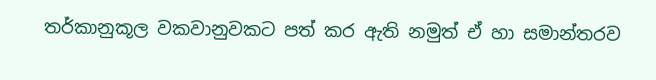තර්කානුකූල වකවානුවකට පත් කර ඇති නමුත් ඒ හා සමාන්තරව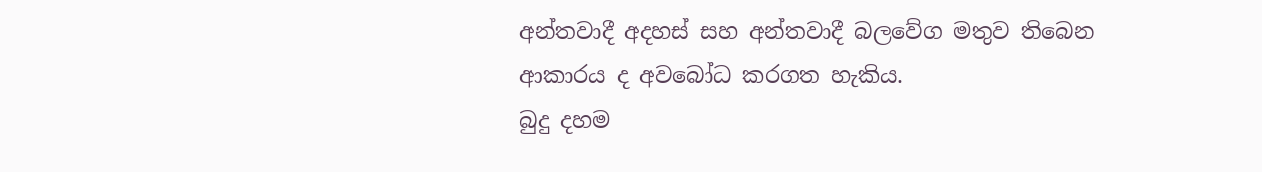අන්තවාදී අදහස් සහ අන්තවාදී බලවේග මතුව තිබෙන ආකාරය ද අවබෝධ කරගත හැකිය.
බුදු දහම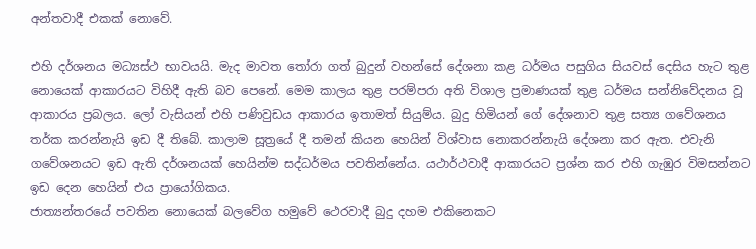අන්තවාදී එකක් නොවේ.

එහි දර්ශනය මධ්‍යස්ථ භාවයයි. මැද මාවත තෝරා ගත් බුදුන් වහන්සේ දේශනා කළ ධර්මය පසුගිය සියවස් දෙසිය හැට තුළ නොයෙක් ආකාරයට විහිදී ඇති බව පෙනේ. මෙම කාලය තුළ පරම්පරා අති විශාල ප්‍රමාණයක් තුළ ධර්මය සන්නිවේදනය වූ ආකාරය ප්‍රබලය. ලෝ වැසියන් එහි පණිවුඩය ආකාරය ඉතාමත් සියුම්ය. බුදු හිමියන් ගේ දේශනාව තුළ සත්‍ය ගවේශනය තර්ක කරන්නැයි ඉඩ දී තිබේ. කාලාම සූත්‍රයේ දී තමන් කියන හෙයින් විශ්වාස නොකරන්නැයි දේශනා කර ඇත. එවැනි ගවේශනයට ඉඩ ඇති දර්ශනයක් හෙයින්ම සද්ධර්මය පවතින්නේය. යථාර්ථවාදී ආකාරයට ප්‍රශ්න කර එහි ගැඹුර විමසන්නට ඉඩ දෙන හෙයින් එය ප්‍රායෝගිකය.
ජාත්‍යන්තරයේ පවතින නොයෙක් බලවේග හමුවේ ථෙරවාදී බුදු දහම එකිනෙකට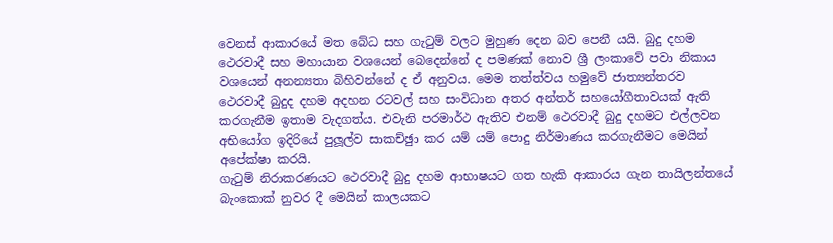වෙනස් ආකාරයේ මත බේධ සහ ගැටුම් වලට මුහුණ දෙන බව පෙනී යයි. බුදු දහම ථෙරවාදී සහ මහායාන වශයෙන් බෙදෙන්නේ ද පමණක් නොව ශ්‍රී ලංකාවේ පවා නිකාය වශයෙන් අනන්‍යතා බිහිවන්නේ ද ඒ අනුවය. මෙම තත්ත්වය හමුවේ ජාත්‍යන්තරව ථෙරවාදී බුදුද දහම අදහන රටවල් සහ සංවිධාන අතර අන්තර් සහයෝගීතාවයක් ඇති කරගැනීම ඉතාම වැදගත්ය. එවැනි පරමාර්ථ ඇතිව එනම් ථෙරවාදී බුදු දහමට එල්ලවන අභියෝග ඉදිරියේ පුලූල්ව සාකච්ඡුා කර යම් යම් පොදු නිර්මාණය කරගැනීමට මෙයින් අපේක්ෂා කරයි.
ගැටුම් නිරාකරණයට ථෙරවාදී බුදු දහම ආභාෂයට ගත හැකි ආකාරය ගැන තායිලන්තයේ බැංකොක් නුවර දී මෙයින් කාලයකට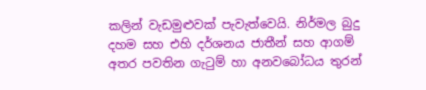කලින් වැඩමුළුවක් පැවැත්වෙයි. නිර්මල බුදු දහම සහ එහි දර්ශනය ජාතීන් සහ ආගම් අතර පවතින ගැටුම් හා අනවබෝධය තුරන්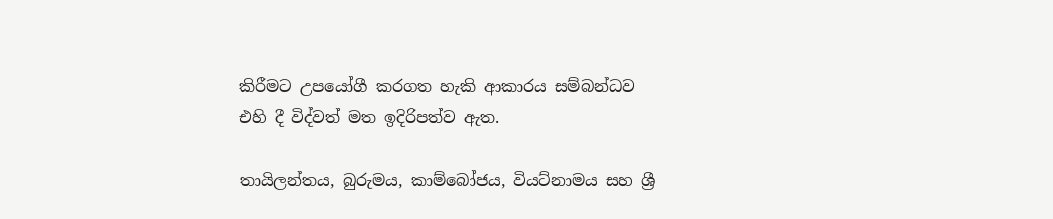කිරීමට උපයෝගී කරගත හැකි ආකාරය සම්බන්ධව එහි දී විද්වත් මත ඉදිරිපත්ව ඇත.

තායිලන්තය, බුරුමය, කාම්බෝජය, වියට්නාමය සහ ශ්‍රී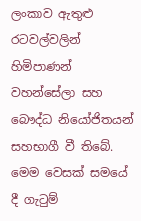ලංකාව ඇතුළු රටවල්වලින් හිමිපාණන් වහන්සේලා සහ බෞද්ධ නියෝජිතයන් සහභාගී වී තිබේ. මෙම වෙසක් සමයේ දී ගැටුම්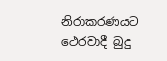නිරාකරණයට ථෙරවාදී බුදු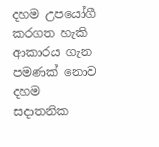දහම උපයෝගී කරගත හැකි ආකාරය ගැන පමණක් නොව දහම සදාතනික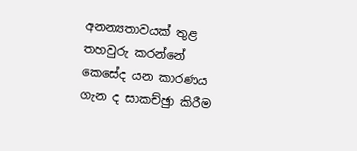අනන්‍යතාවයක් තුළ තහවුරු කරන්නේ කෙසේද යන කාරණය ගැන ද සාකච්ඡුා කිරීම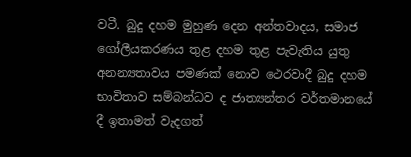වටී. බුදු දහම මුහුණ දෙන අන්තවාදය, සමාජ ගෝලීයකරණය තුළ දහම තුළ පැවැතිය යුතු අනන්‍යතාවය පමණක් නොව ථෙරවාදී බුදු දහම භාවිතාව සම්බන්ධව ද ජාත්‍යන්තර වර්තමානයේ දී ඉතාමත් වැදගත්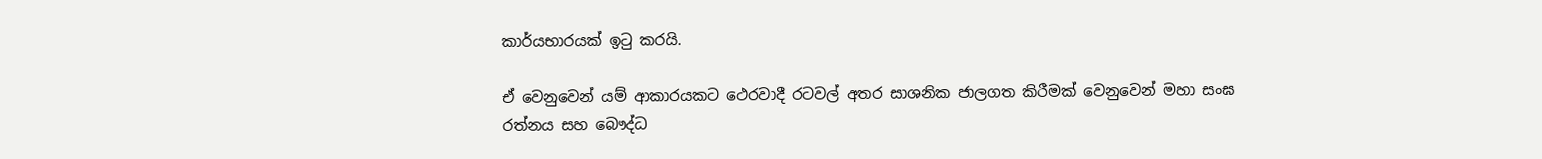කාර්යභාරයක් ඉටු කරයි.

ඒ වෙනුවෙන් යම් ආකාරයකට ථෙරවාදී රටවල් අතර සාශනික ජාලගත කිරීමක් වෙනුවෙන් මහා සංඝ රත්නය සහ බෞද්ධ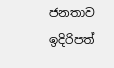ජනතාව ඉදිරිපත්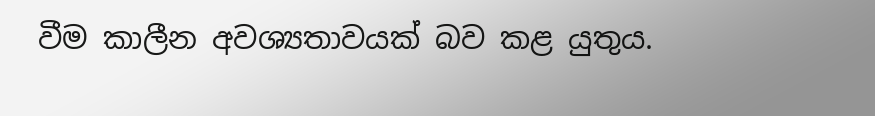වීම කාලීන අවශ්‍යතාවයක් බව කළ යුතුය.